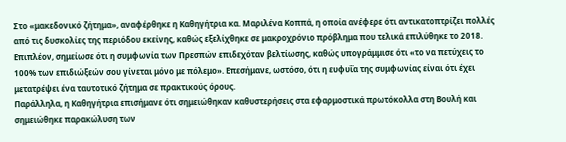Στο «μακεδονικό ζήτημα», αναφέρθηκε η Καθηγήτρια κα. Μαριλένα Κοππά, η οποία ανέφερε ότι αντικατοπτρίζει πολλές από τις δυσκολίες της περιόδου εκείνης, καθώς εξελίχθηκε σε μακροχρόνιο πρόβλημα που τελικά επιλύθηκε το 2018. Επιπλέον, σημείωσε ότι η συμφωνία των Πρεσπών επιδεχόταν βελτίωσης, καθώς υπογράμμισε ότι «το να πετύχεις το 100% των επιδιώξεών σου γίνεται μόνο με πόλεμο». Επεσήμανε, ωστόσο, ότι η ευφυΐα της συμφωνίας είναι ότι έχει μετατρέψει ένα ταυτοτικό ζήτημα σε πρακτικούς όρους.
Παράλληλα, η Καθηγήτρια επισήμανε ότι σημειώθηκαν καθυστερήσεις στα εφαρμοστικά πρωτόκολλα στη Βουλή και σημειώθηκε παρακώλυση των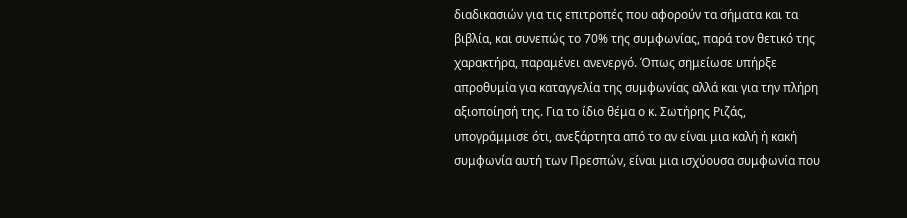διαδικασιών για τις επιτροπές που αφορούν τα σήματα και τα βιβλία, και συνεπώς το 70% της συμφωνίας, παρά τον θετικό της χαρακτήρα, παραμένει ανενεργό. Όπως σημείωσε υπήρξε απροθυμία για καταγγελία της συμφωνίας αλλά και για την πλήρη αξιοποίησή της. Για το ίδιο θέμα ο κ. Σωτήρης Ριζάς, υπογράμμισε ότι, ανεξάρτητα από το αν είναι μια καλή ή κακή συμφωνία αυτή των Πρεσπών, είναι μια ισχύουσα συμφωνία που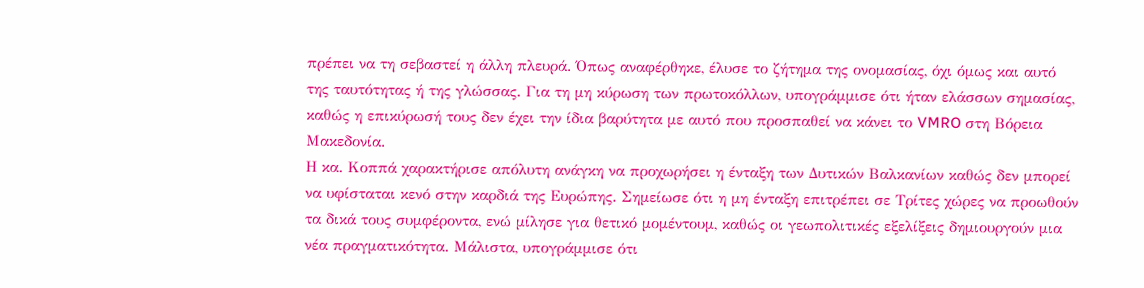πρέπει να τη σεβαστεί η άλλη πλευρά. Όπως αναφέρθηκε, έλυσε το ζήτημα της ονομασίας, όχι όμως και αυτό της ταυτότητας ή της γλώσσας. Για τη μη κύρωση των πρωτοκόλλων, υπογράμμισε ότι ήταν ελάσσων σημασίας, καθώς η επικύρωσή τους δεν έχει την ίδια βαρύτητα με αυτό που προσπαθεί να κάνει το VMRO στη Βόρεια Μακεδονία.
Η κα. Κοππά χαρακτήρισε απόλυτη ανάγκη να προχωρήσει η ένταξη των Δυτικών Βαλκανίων καθώς δεν μπορεί να υφίσταται κενό στην καρδιά της Ευρώπης. Σημείωσε ότι η μη ένταξη επιτρέπει σε Τρίτες χώρες να προωθούν τα δικά τους συμφέροντα, ενώ μίλησε για θετικό μομέντουμ, καθώς οι γεωπολιτικές εξελίξεις δημιουργούν μια νέα πραγματικότητα. Μάλιστα, υπογράμμισε ότι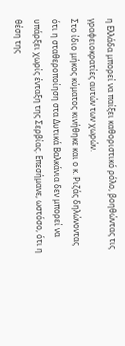η Ελλάδα μπορεί να παίξει καθοριστικό ρόλο, βοηθώντας τις γραφειοκρατίες αυτών των χωρών.
Στο ίδιο μήκος κύματος κινήθηκε και ο κ. Ριζάς δηλώνοντας ότι η σταθεροποίηση στα Δυτικά Βαλκάνια δεν μπορεί να υπάρξει χωρίς ένταξη της Σερβίας. Επεσήμανε, ωστόσο, ότι η θέση της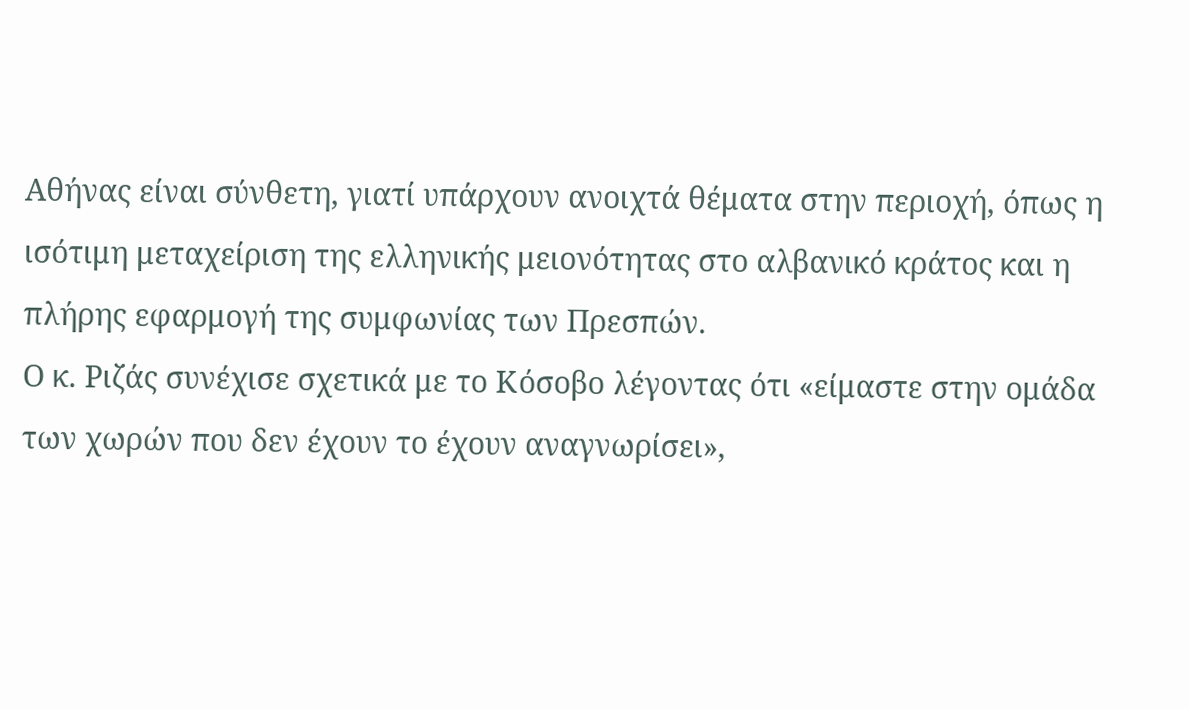Αθήνας είναι σύνθετη, γιατί υπάρχουν ανοιχτά θέματα στην περιοχή, όπως η ισότιμη μεταχείριση της ελληνικής μειονότητας στο αλβανικό κράτος και η πλήρης εφαρμογή της συμφωνίας των Πρεσπών.
Ο κ. Ριζάς συνέχισε σχετικά με το Κόσοβο λέγοντας ότι «είμαστε στην ομάδα των χωρών που δεν έχουν το έχουν αναγνωρίσει»,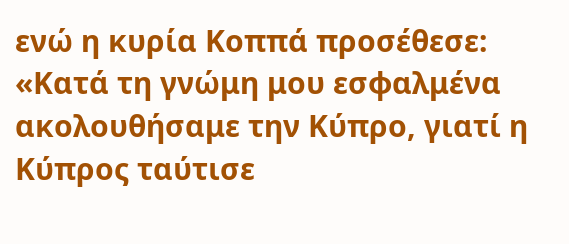ενώ η κυρία Κοππά προσέθεσε: «Κατά τη γνώμη μου εσφαλμένα ακολουθήσαμε την Κύπρο, γιατί η Κύπρος ταύτισε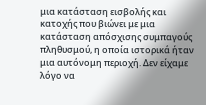μια κατάσταση εισβολής και κατοχής που βιώνει με μια κατάσταση απόσχισης συμπαγούς πληθυσμού, η οποία ιστορικά ήταν μια αυτόνομη περιοχή. Δεν είχαμε λόγο να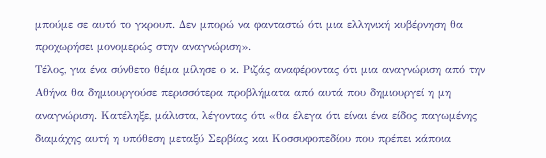μπούμε σε αυτό το γκρουπ. Δεν μπορώ να φανταστώ ότι μια ελληνική κυβέρνηση θα προχωρήσει μονομερώς στην αναγνώριση».
Τέλος, για ένα σύνθετο θέμα μίλησε ο κ. Ριζάς αναφέροντας ότι μια αναγνώριση από την Αθήνα θα δημιουργούσε περισσότερα προβλήματα από αυτά που δημιουργεί η μη αναγνώριση. Κατέληξε, μάλιστα, λέγοντας ότι «θα έλεγα ότι είναι ένα είδος παγωμένης διαμάχης αυτή η υπόθεση μεταξύ Σερβίας και Κοσσυφοπεδίου που πρέπει κάποια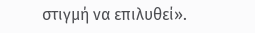στιγμή να επιλυθεί».